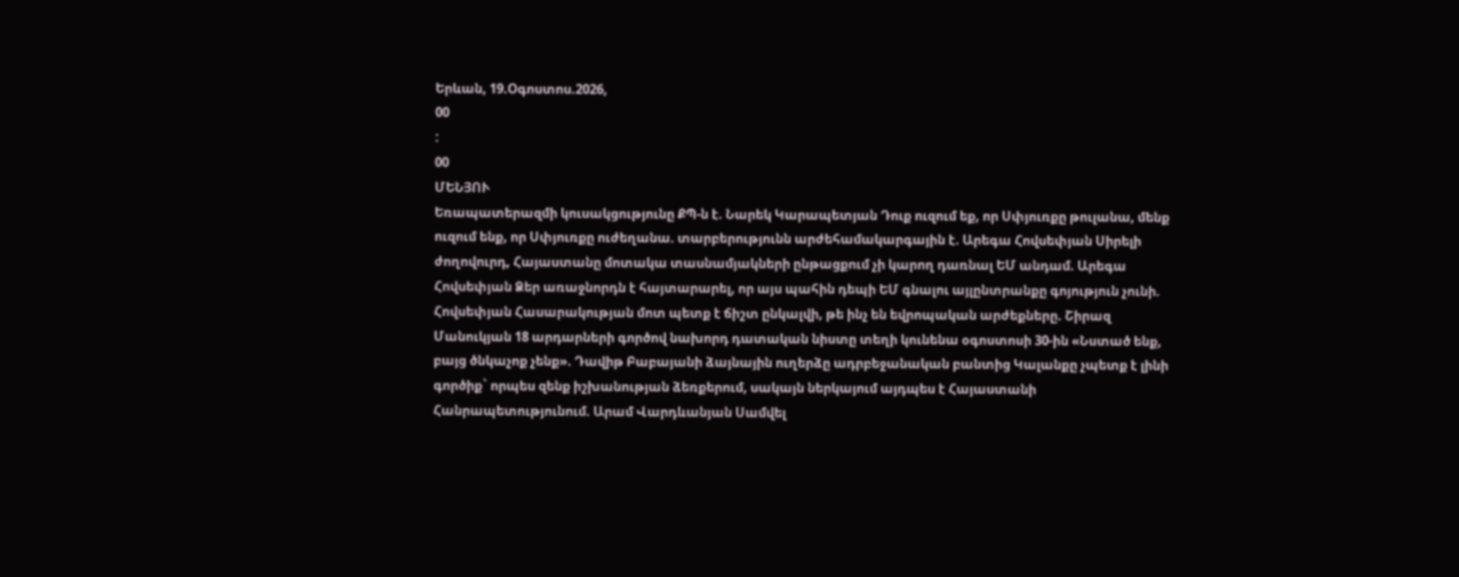Երևան, 19.Օգոստոս.2026,
00
:
00
ՄԵՆՅՈՒ
Եռապատերազմի կուսակցությունը ՔՊ-ն է. Նարեկ Կարապետյան Դուք ուզում եք, որ Սփյուռքը թուլանա, մենք ուզում ենք, որ Սփյուռքը ուժեղանա. տարբերությունն արժեհամակարգային է. Արեգա Հովսեփյան Սիրելի ժողովուրդ, Հայաստանը մոտակա տասնամյակների ընթացքում չի կարող դառնալ ԵՄ անդամ. Արեգա Հովսեփյան Ձեր առաջնորդն է հայտարարել, որ այս պահին դեպի ԵՄ գնալու այլընտրանքը գոյություն չունի. Հովսեփյան Հասարակության մոտ պետք է ճիշտ ընկալվի, թե ինչ են եվրոպական արժեքները. Շիրազ Մանուկյան 18 արդարների գործով նախորդ դատական նիստը տեղի կունենա օգոստոսի 30-ին «Նստած ենք, բայց ծնկաչոք չենք». Դավիթ Բաբայանի ձայնային ուղերձը ադրբեջանական բանտից Կալանքը չպետք է լինի գործիք` որպես զենք իշխանության ձեռքերում, սակայն ներկայում այդպես է Հայաստանի Հանրապետությունում. Արամ Վարդևանյան Սամվել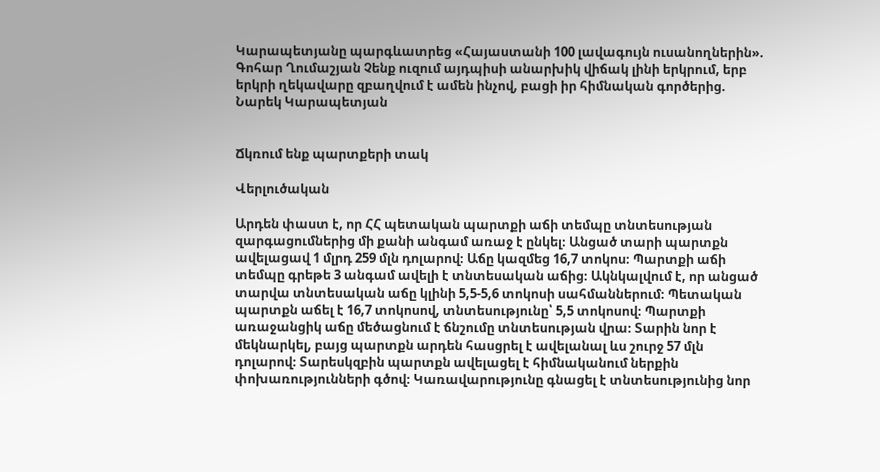Կարապետյանը պարգևատրեց «Հայաստանի 100 լավագույն ուսանողներին». Գոհար Ղումաշյան Չենք ուզում այդպիսի անարխիկ վիճակ լինի երկրում, երբ երկրի ղեկավարը զբաղվում է ամեն ինչով, բացի իր հիմնական գործերից. Նարեկ Կարապետյան


Ճկռում ենք պարտքերի տակ

Վերլուծական

Արդեն փաստ է, որ ՀՀ պետական պարտքի աճի տեմպը տնտեսության զարգացումներից մի քանի անգամ առաջ է ընկել։ Անցած տարի պարտքն ավելացավ 1 մլրդ 259 մլն դոլարով։ Աճը կազմեց 16,7 տոկոս։ Պարտքի աճի տեմպը գրեթե 3 անգամ ավելի է տնտեսական աճից։ Ակնկալվում է, որ անցած տարվա տնտեսական աճը կլինի 5,5-5,6 տոկոսի սահմաններում։ Պետական պարտքն աճել է 16,7 տոկոսով, տնտեսությունը՝ 5,5 տոկոսով։ Պարտքի առաջանցիկ աճը մեծացնում է ճնշումը տնտեսության վրա։ Տարին նոր է մեկնարկել, բայց պարտքն արդեն հասցրել է ավելանալ ևս շուրջ 57 մլն դոլարով։ Տարեսկզբին պարտքն ավելացել է հիմնականում ներքին փոխառությունների գծով։ Կառավարությունը գնացել է տնտեսությունից նոր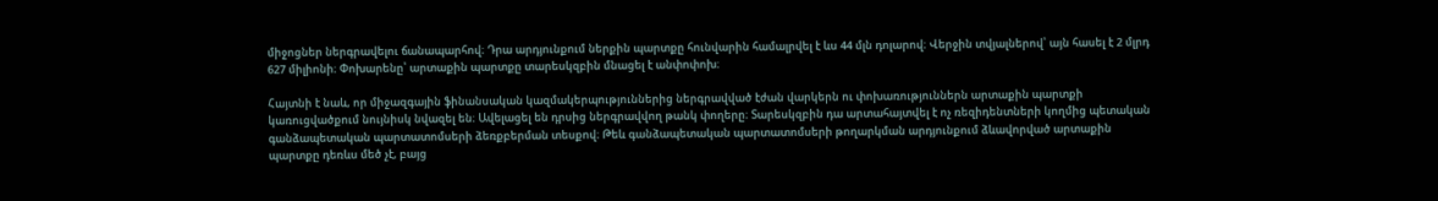միջոցներ ներգրավելու ճանապարհով։ Դրա արդյունքում ներքին պարտքը հունվարին համալրվել է ևս 44 մլն դոլարով։ Վերջին տվյալներով՝ այն հասել է 2 մլրդ 627 միլիոնի։ Փոխարենը՝ արտաքին պարտքը տարեսկզբին մնացել է անփոփոխ։

Հայտնի է նաև, որ միջազգային ֆինանսական կազմակերպություններից ներգրավված էժան վարկերն ու փոխառություններն արտաքին պարտքի կառուցվածքում նույնիսկ նվազել են։ Ավելացել են դրսից ներգրավվող թանկ փողերը։ Տարեսկզբին դա արտահայտվել է ոչ ռեզիդենտների կողմից պետական գանձապետական պարտատոմսերի ձեռքբերման տեսքով։ Թեև գանձապետական պարտատոմսերի թողարկման արդյունքում ձևավորված արտաքին պարտքը դեռևս մեծ չէ, բայց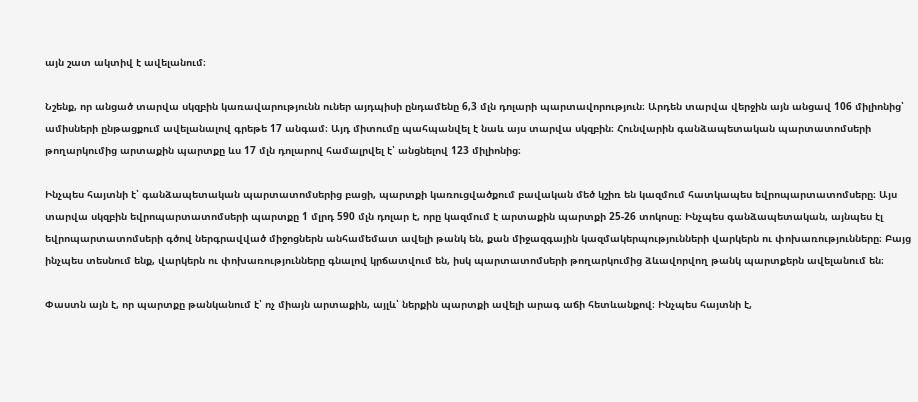այն շատ ակտիվ է ավելանում։

Նշենք, որ անցած տարվա սկզբին կառավարությունն ուներ այդպիսի ընդամենը 6,3 մլն դոլարի պարտավորություն։ Արդեն տարվա վերջին այն անցավ 106 միլիոնից՝ ամիսների ընթացքում ավելանալով գրեթե 17 անգամ։ Այդ միտումը պահպանվել է նաև այս տարվա սկզբին։ Հունվարին գանձապետական պարտատոմսերի թողարկումից արտաքին պարտքը ևս 17 մլն դոլարով համալրվել է՝ անցնելով 123 միլիոնից։

Ինչպես հայտնի է՝ գանձապետական պարտատոմսերից բացի, պարտքի կառուցվածքում բավական մեծ կշիռ են կազմում հատկապես եվրոպարտատոմսերը։ Այս տարվա սկզբին եվրոպարտատոմսերի պարտքը 1 մլրդ 590 մլն դոլար է, որը կազմում է արտաքին պարտքի 25-26 տոկոսը։ Ինչպես գանձապետական, այնպես էլ եվրոպարտատոմսերի գծով ներգրավված միջոցներն անհամեմատ ավելի թանկ են, քան միջազգային կազմակերպությունների վարկերն ու փոխառությունները։ Բայց ինչպես տեսնում ենք, վարկերն ու փոխառությունները գնալով կրճատվում են, իսկ պարտատոմսերի թողարկումից ձևավորվող թանկ պարտքերն ավելանում են։

Փաստն այն է, որ պարտքը թանկանում է՝ ոչ միայն արտաքին, այլև՝ ներքին պարտքի ավելի արագ աճի հետևանքով։ Ինչպես հայտնի է,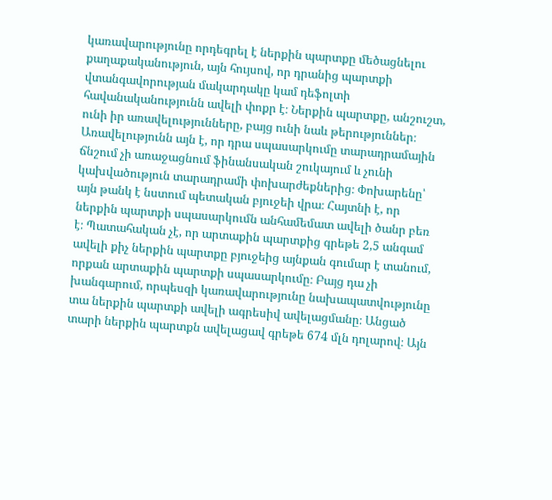կառավարությունը որդեգրել է ներքին պարտքը մեծացնելու քաղաքականություն, այն հույսով, որ դրանից պարտքի վտանգավորության մակարդակը կամ դեֆոլտի հավանականությունն ավելի փոքր է։ Ներքին պարտքը, անշուշտ, ունի իր առավելությունները, բայց ունի նաև թերություններ։ Առավելությունն այն է, որ դրա սպասարկումը տարադրամային ճնշում չի առաջացնում ֆինանսական շուկայում և չունի կախվածություն տարադրամի փոխարժեքներից։ Փոխարենը՝ այն թանկ է նստում պետական բյուջեի վրա։ Հայտնի է, որ ներքին պարտքի սպասարկումն անհամեմատ ավելի ծանր բեռ է։ Պատահական չէ, որ արտաքին պարտքից գրեթե 2,5 անգամ ավելի քիչ ներքին պարտքը բյուջեից այնքան գումար է տանում, որքան արտաքին պարտքի սպասարկումը։ Բայց դա չի խանգարում, որպեսզի կառավարությունը նախապատվությունը տա ներքին պարտքի ավելի ագրեսիվ ավելացմանը։ Անցած տարի ներքին պարտքն ավելացավ գրեթե 674 մլն դոլարով։ Այն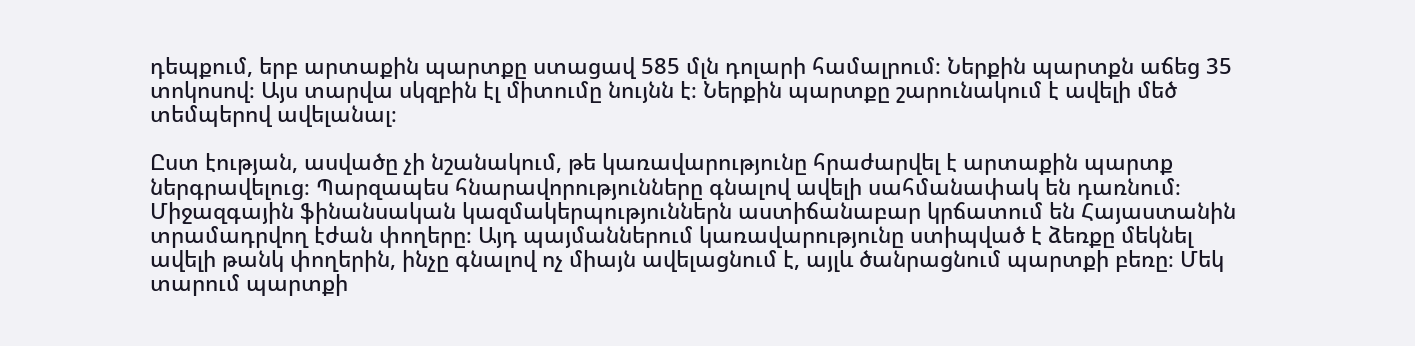դեպքում, երբ արտաքին պարտքը ստացավ 585 մլն դոլարի համալրում։ Ներքին պարտքն աճեց 35 տոկոսով։ Այս տարվա սկզբին էլ միտումը նույնն է։ Ներքին պարտքը շարունակում է ավելի մեծ տեմպերով ավելանալ։

Ըստ էության, ասվածը չի նշանակում, թե կառավարությունը հրաժարվել է արտաքին պարտք ներգրավելուց։ Պարզապես հնարավորությունները գնալով ավելի սահմանափակ են դառնում։ Միջազգային ֆինանսական կազմակերպություններն աստիճանաբար կրճատում են Հայաստանին տրամադրվող էժան փողերը։ Այդ պայմաններում կառավարությունը ստիպված է ձեռքը մեկնել ավելի թանկ փողերին, ինչը գնալով ոչ միայն ավելացնում է, այլև ծանրացնում պարտքի բեռը։ Մեկ տարում պարտքի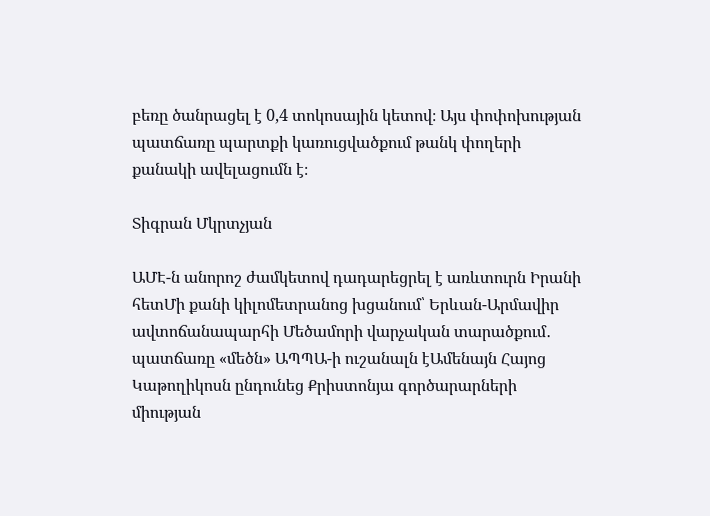բեռը ծանրացել է 0,4 տոկոսային կետով։ Այս փոփոխության պատճառը պարտքի կառուցվածքում թանկ փողերի քանակի ավելացումն է։

Տիգրան Մկրտչյան

ԱՄԷ-ն անորոշ ժամկետով դադարեցրել է առևտուրն Իրանի հետՄի քանի կիլոմետրանոց խցանում՝ Երևան-Արմավիր ավտոճանապարհի Մեծամորի վարչական տարածքում․ պատճառը «մեծն» ԱՊՊԱ-ի ուշանալն էԱմենայն Հայոց Կաթողիկոսն ընդունեց Քրիստոնյա գործարարների միության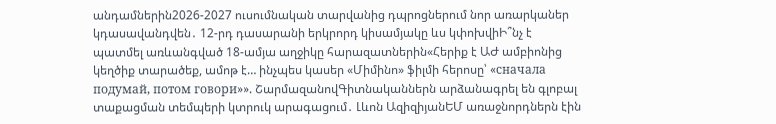անդամներին2026-2027 ուսումնական տարվանից դպրոցներում նոր առարկաներ կդասավանդվեն․ 12-րդ դասարանի երկրորդ կիսամյակը ևս կփոխվիԻ՞նչ է պատմել առևանգված 18-ամյա աղջիկը հարազատներին«Հերիք է ԱԺ ամբիոնից կեղծիք տարածեք, ամոթ է… ինչպես կասեր «Միմինո» ֆիլմի հերոսը՝ «сначала подумай, потом говори»». ՇարմազանովԳիտնականներն արձանագրել են գլոբալ տաքացման տեմպերի կտրուկ արագացում․ Լևոն ԱզիզիյանԵՄ առաջնորդներն էին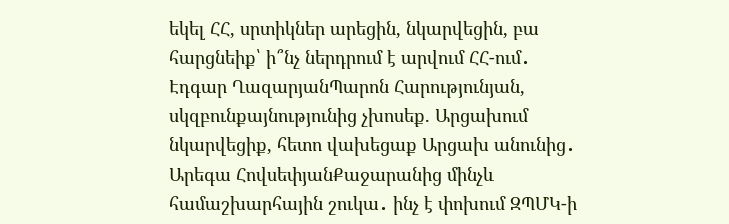եկել ՀՀ, սրտիկներ արեցին, նկարվեցին, բա հարցնեիք՝ ի՞նչ ներդրում է արվում ՀՀ-ում․ Էդգար ՂազարյանՊարոն Հարությունյան, սկզբունքայնությունից չխոսեք. Արցախում նկարվեցիք, հետո վախեցաք Արցախ անունից․ Արեգա ՀովսեփյանՔաջարանից մինչև համաշխարհային շուկա․ ինչ է փոխում ԶՊՄԿ-ի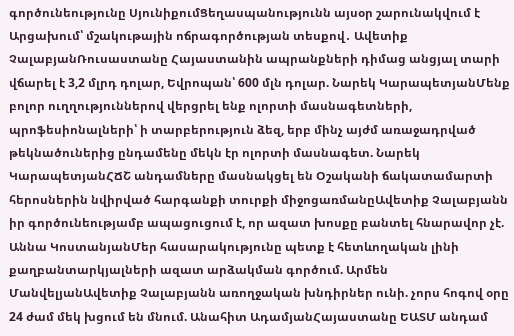գործունեությունը ՍյունիքումՑեղասպանությունն այսօր շարունակվում է Արցախում՝ մշակութային ոճրագործության տեսքով․ Ավետիք ՉալաբյանՌուսաստանը Հայաստանին ապրանքների դիմաց անցյալ տարի վճարել է 3,2 մլրդ դոլար, Եվրոպան՝ 600 մլն դոլար. Նարեկ ԿարապետյանՄենք բոլոր ուղղություններով վերցրել ենք ոլորտի մասնագետների, պրոֆեսիոնալների՝ ի տարբերություն ձեզ, երբ մինչ այժմ առաջադրված թեկնածուներից ընդամենը մեկն էր ոլորտի մասնագետ. Նարեկ ԿարապետյանՀՃՇ անդամները մասնակցել են Օշականի ճակատամարտի հերոսներին նվիրված հարգանքի տուրքի միջոցառմանըԱվետիք Չալաբյանն իր գործունեությամբ ապացուցում է, որ ազատ խոսքը բանտել հնարավոր չէ. Աննա ԿոստանյանՄեր հասարակությունը պետք է հետևողական լինի քաղբանտարկյալների ազատ արձակման գործում. Արմեն ՄանվելյանԱվետիք Չալաբյանն առողջական խնդիրներ ունի. չորս հոգով օրը 24 ժամ մեկ խցում են մնում. Անահիտ ԱդամյանՀայաստանը ԵԱՏՄ անդամ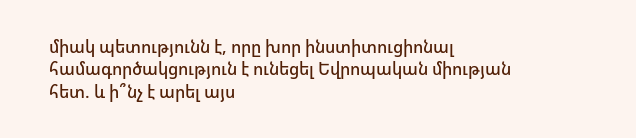միակ պետությունն է, որը խոր ինստիտուցիոնալ համագործակցություն է ունեցել Եվրոպական միության հետ. և ի՞նչ է արել այս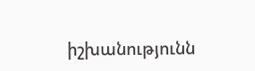իշխանությունն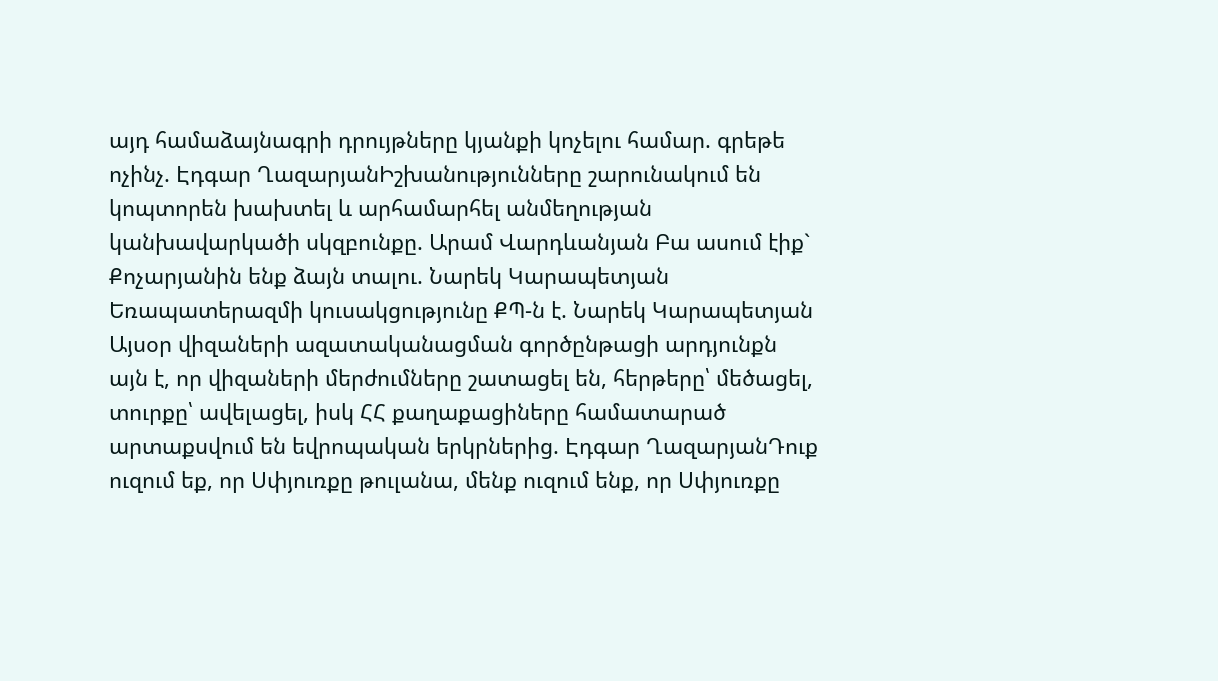այդ համաձայնագրի դրույթները կյանքի կոչելու համար. գրեթե ոչինչ. Էդգար ՂազարյանԻշխանությունները շարունակում են կոպտորեն խախտել և արհամարհել անմեղության կանխավարկածի սկզբունքը. Արամ Վարդևանյան Բա ասում էիք` Քոչարյանին ենք ձայն տալու. Նարեկ Կարապետյան Եռապատերազմի կուսակցությունը ՔՊ-ն է. Նարեկ Կարապետյան Այսօր վիզաների ազատականացման գործընթացի արդյունքն այն է, որ վիզաների մերժումները շատացել են, հերթերը՝ մեծացել, տուրքը՝ ավելացել, իսկ ՀՀ քաղաքացիները համատարած արտաքսվում են եվրոպական երկրներից. Էդգար ՂազարյանԴուք ուզում եք, որ Սփյուռքը թուլանա, մենք ուզում ենք, որ Սփյուռքը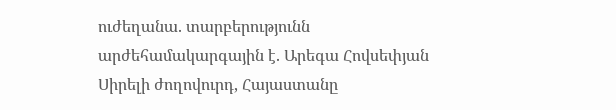ուժեղանա. տարբերությունն արժեհամակարգային է. Արեգա Հովսեփյան Սիրելի ժողովուրդ, Հայաստանը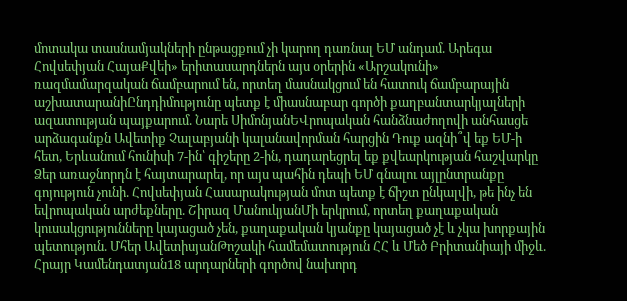մոտակա տասնամյակների ընթացքում չի կարող դառնալ ԵՄ անդամ. Արեգա Հովսեփյան ՀայաՔվեի» երիտասարդներն այս օրերին «Արշակունի» ռազմամարզական ճամբարում են, որտեղ մասնակցում են հատուկ ճամբարային աշխատարանիԸնդդիմությունը պետք է միասնաբար գործի քաղբանտարկյալների ազատության պայքարում. Նարե ՍիմոնյանԵՎրոպական հանձնաժողովի անհասցե արձագանքն Ավետիք Չալաբյանի կալանավորման հարցին Դուք ազնի՞վ եք ԵՄ-ի հետ, Երևանում հունիսի 7-ին՝ գիշերը 2-ին, դադարեցրել եք քվեարկության հաշվարկը Ձեր առաջնորդն է հայտարարել, որ այս պահին դեպի ԵՄ գնալու այլընտրանքը գոյություն չունի. Հովսեփյան Հասարակության մոտ պետք է ճիշտ ընկալվի, թե ինչ են եվրոպական արժեքները. Շիրազ ՄանուկյանՄի երկրում, որտեղ քաղաքական կուսակցությունները կայացած չեն, քաղաքական կյանքը կայացած չէ և չկա խորքային պետություն. Մհեր ԱվետիսյանԹոշակի համեմատություն ՀՀ և Մեծ Բրիտանիայի միջև. Հրայր Կամենդատյան18 արդարների գործով նախորդ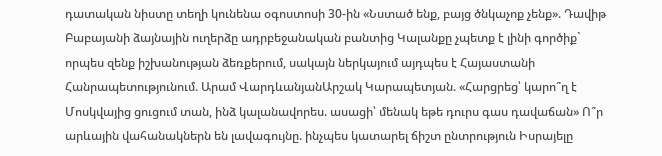դատական նիստը տեղի կունենա օգոստոսի 30-ին «Նստած ենք, բայց ծնկաչոք չենք». Դավիթ Բաբայանի ձայնային ուղերձը ադրբեջանական բանտից Կալանքը չպետք է լինի գործիք` որպես զենք իշխանության ձեռքերում, սակայն ներկայում այդպես է Հայաստանի Հանրապետությունում. Արամ ՎարդևանյանԱրշակ Կարապետյան. «Հարցրեց՝ կարո՞ղ է Մոսկվայից ցուցում տան, ինձ կալանավորես. ասացի՝ մենակ եթե դուրս գաս դավաճան» Ո՞ր արևային վահանակներն են լավագույնը. ինչպես կատարել ճիշտ ընտրություն Իսրայելը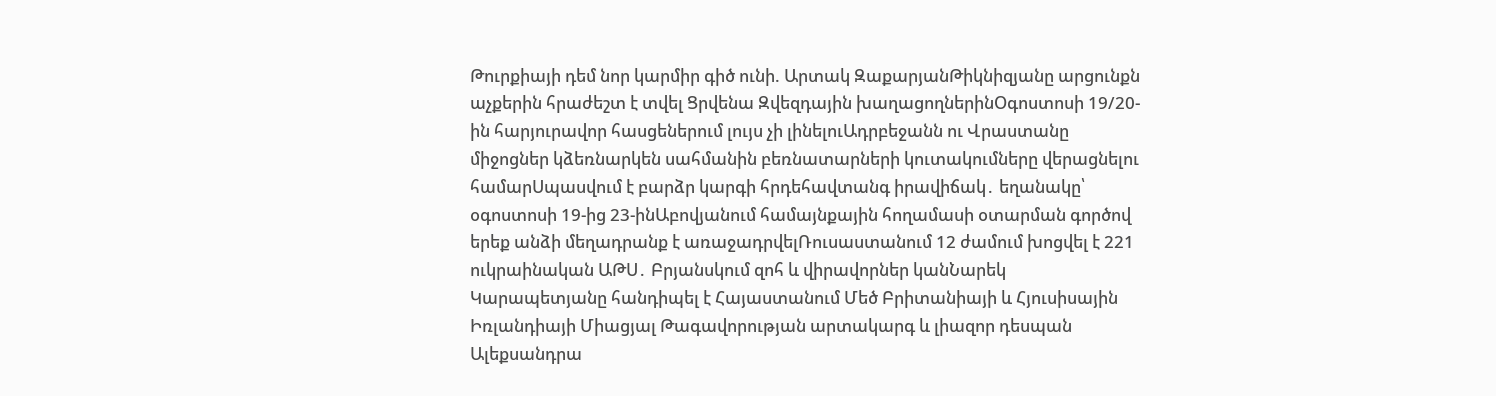Թուրքիայի դեմ նոր կարմիր գիծ ունի. Արտակ ԶաքարյանԹիկնիզյանը արցունքն աչքերին հրաժեշտ է տվել Ցրվենա Զվեզդային խաղացողներինՕգոստոսի 19/20-ին հարյուրավոր հասցեներում լույս չի լինելուԱդրբեջանն ու Վրաստանը միջոցներ կձեռնարկեն սահմանին բեռնատարների կուտակումները վերացնելու համարՍպասվում է բարձր կարգի հրդեհավտանգ իրավիճակ․ եղանակը՝ օգոստոսի 19-ից 23-ինԱբովյանում համայնքային հողամասի օտարման գործով երեք անձի մեղադրանք է առաջադրվելՌուսաստանում 12 ժամում խոցվել է 221 ուկրաինական ԱԹՍ․ Բրյանսկում զոհ և վիրավորներ կանՆարեկ Կարապետյանը հանդիպել է Հայաստանում Մեծ Բրիտանիայի և Հյուսիսային Իռլանդիայի Միացյալ Թագավորության արտակարգ և լիազոր դեսպան Ալեքսանդրա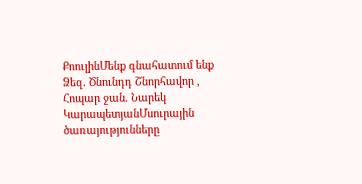ՔոուլինՄենք գնահատում ենք Ձեզ. Ծնունդդ Շնորհավոր , Հոպար ջան. Նարեկ ԿարապետյանՄսուրային ծառայությունները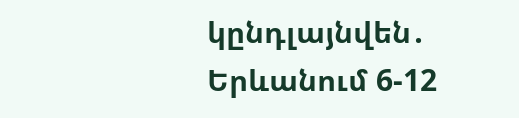կընդլայնվեն․ Երևանում 6-12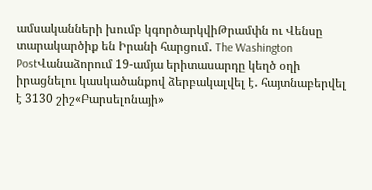ամսականների խումբ կգործարկվիԹրամփն ու Վենսը տարակարծիք են Իրանի հարցում․ The Washington PostՎանաձորում 19-ամյա երիտասարդը կեղծ օղի իրացնելու կասկածանքով ձերբակալվել է․ հայտնաբերվել է 3130 շիշ«Բարսելոնայի»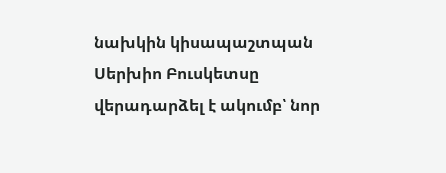նախկին կիսապաշտպան Սերխիո Բուսկետսը վերադարձել է ակումբ՝ նոր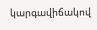կարգավիճակով